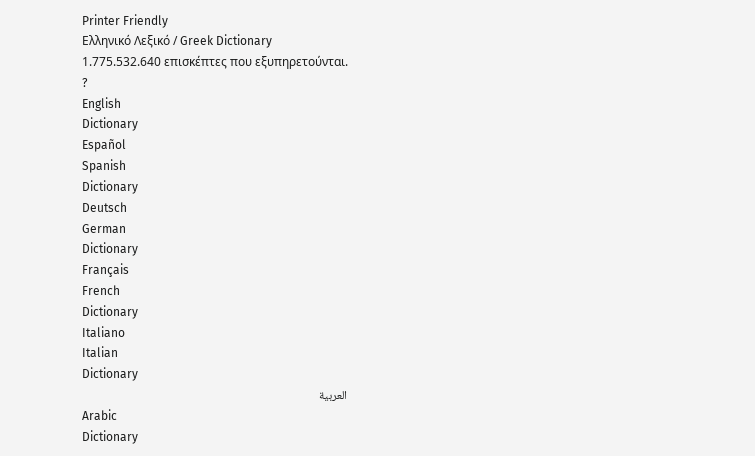Printer Friendly
Ελληνικό Λεξικό / Greek Dictionary
1.775.532.640 επισκέπτες που εξυπηρετούνται.
?
English
Dictionary
Español
Spanish
Dictionary
Deutsch
German
Dictionary
Français
French
Dictionary
Italiano
Italian
Dictionary
العربية
Arabic
Dictionary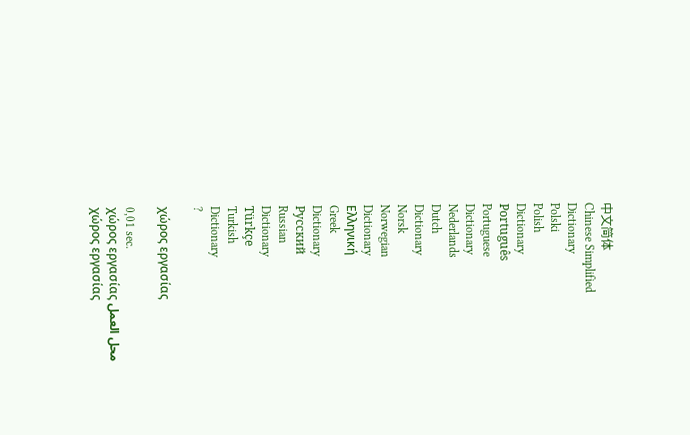中文简体
Chinese Simplified
Dictionary
Polski
Polish
Dictionary
Português
Portuguese
Dictionary
Nederlands
Dutch
Dictionary
Norsk
Norwegian
Dictionary
Ελληνική
Greek
Dictionary
Русский
Russian
Dictionary
Türkçe
Turkish
Dictionary
?

χώρος εργασίας

0,01 sec.
χώρος εργασίας محل العمل
χώρος εργασίας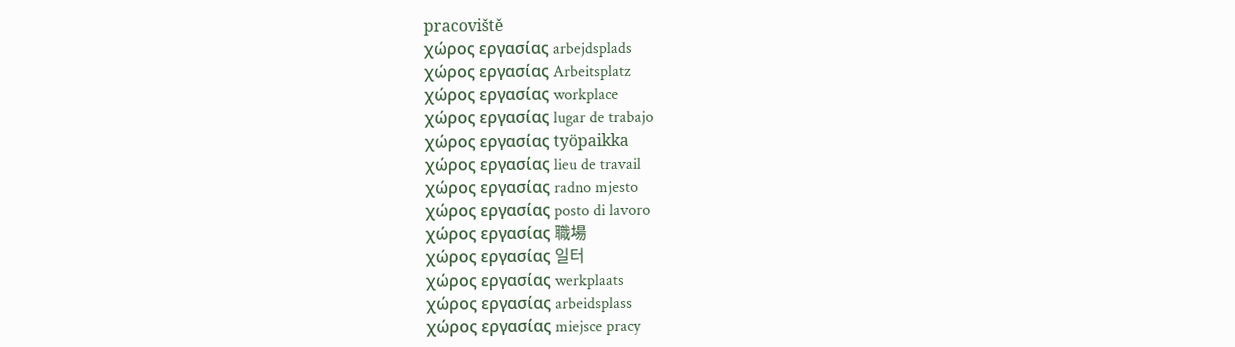pracoviště
χώρος εργασίας arbejdsplads
χώρος εργασίας Arbeitsplatz
χώρος εργασίας workplace
χώρος εργασίας lugar de trabajo
χώρος εργασίας työpaikka
χώρος εργασίας lieu de travail
χώρος εργασίας radno mjesto
χώρος εργασίας posto di lavoro
χώρος εργασίας 職場
χώρος εργασίας 일터
χώρος εργασίας werkplaats
χώρος εργασίας arbeidsplass
χώρος εργασίας miejsce pracy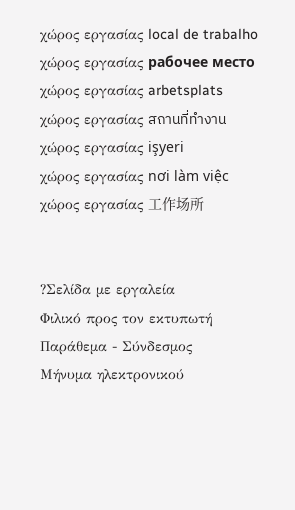χώρος εργασίας local de trabalho
χώρος εργασίας рабочее место
χώρος εργασίας arbetsplats
χώρος εργασίας สถานที่ทำงาน
χώρος εργασίας işyeri
χώρος εργασίας nơi làm việc
χώρος εργασίας 工作场所


?Σελίδα με εργαλεία
Φιλικό προς τον εκτυπωτή
Παράθεμα - Σύνδεσμος
Μήνυμα ηλεκτρονικού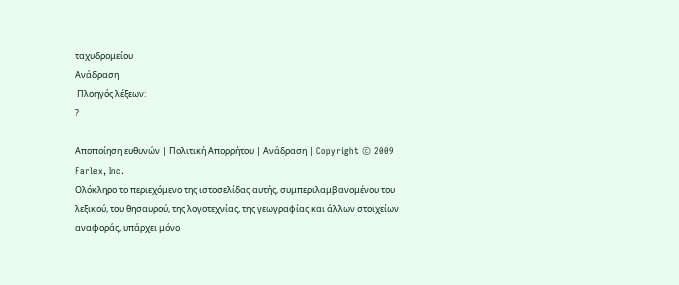ταχυδρομείου
Ανάδραση
 Πλοηγός λέξεων:
?

Αποποίηση ευθυνών | Πολιτική Απορρήτου | Ανάδραση | Copyright © 2009 Farlex, Inc.
Ολόκληρο το περιεχόμενο της ιστοσελίδας αυτής, συμπεριλαμβανομένου του λεξικού, του θησαυρού, της λογοτεχνίας, της γεωγραφίας και άλλων στοιχείων αναφοράς, υπάρχει μόνο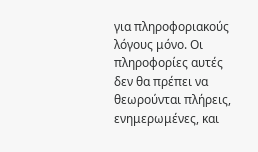για πληροφοριακούς λόγους μόνο. Οι πληροφορίες αυτές δεν θα πρέπει να θεωρούνται πλήρεις, ενημερωμένες, και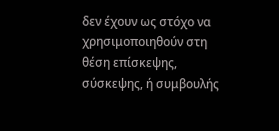δεν έχουν ως στόχο να χρησιμοποιηθούν στη θέση επίσκεψης, σύσκεψης, ή συμβουλής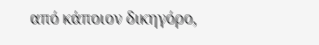από κάποιον δικηγόρο,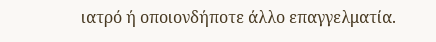ιατρό ή οποιονδήποτε άλλο επαγγελματία.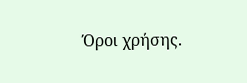Όροι χρήσης.